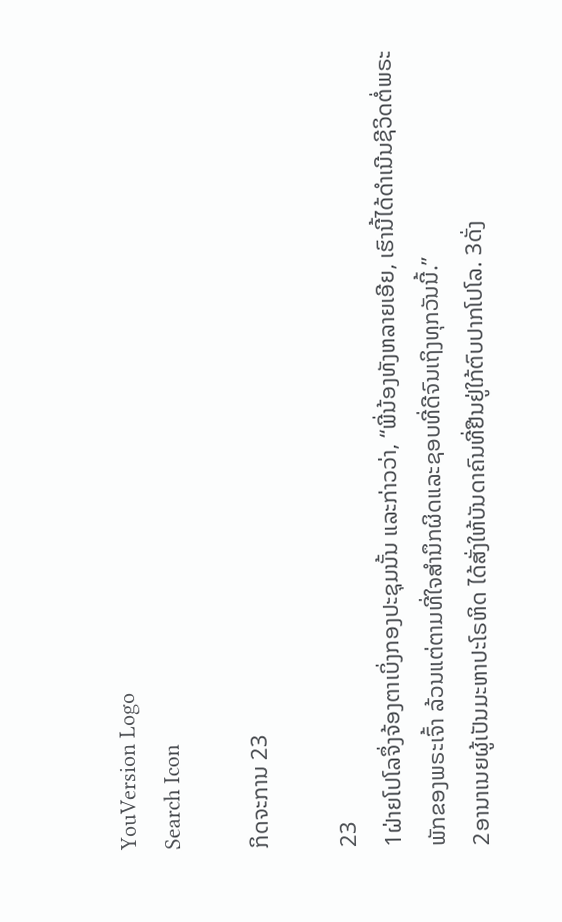YouVersion Logo
Search Icon

ກິດຈະການ 23

23
1ຝ່າຍໂປໂລຈຶ່ງຈ້ອງຕາເບິ່ງກອງປະຊຸມນັ້ນ ແລະກ່າວວ່າ, “ພີ່ນ້ອງທັງຫລາຍເອີຍ, ເຮົານີ້ໄດ້ດຳເນີນຊີວິດຕໍ່ພຣະພັກຂອງພຣະເຈົ້າ ລ້ວນແຕ່ຕາມທີ່ໃຈສຳນຶກຜິດແລະຊອບທີ່ດີຈົນເຖິງທຸກວັນນີ້.”
2ອານາເນຍຜູ້ເປັນມະຫາປະໂຣຫິດ ໄດ້ສັ່ງໃຫ້ບັນດາຄົນທີ່ຢືນຢູ່ໃກ້ຕົບປາກໂປໂລ. 3ດັ່ງ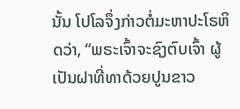ນັ້ນ ໂປໂລຈຶ່ງກ່າວຕໍ່ມະຫາປະໂຣຫິດວ່າ, “ພຣະເຈົ້າຈະຊົງຕົບເຈົ້າ ຜູ້ເປັນຝາທີ່ທາດ້ວຍປູນຂາວ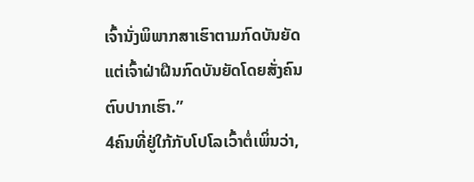ເຈົ້ານັ່ງພິພາກສາເຮົາຕາມກົດບັນຍັດ ແຕ່ເຈົ້າຝ່າຝືນກົດບັນຍັດໂດຍສັ່ງຄົນຕົບປາກເຮົາ.”
4ຄົນທີ່ຢູ່ໃກ້ກັບໂປໂລເວົ້າຕໍ່ເພິ່ນວ່າ,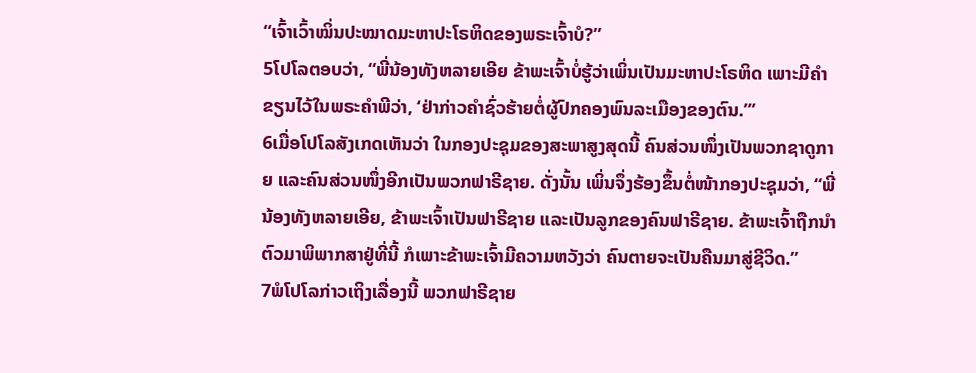“ເຈົ້າເວົ້າໝິ່ນປະໝາດມະຫາປະໂຣຫິດຂອງພຣະເຈົ້າບໍ?”
5ໂປໂລຕອບວ່າ, “ພີ່ນ້ອງທັງຫລາຍເອີຍ ຂ້າພະເຈົ້າບໍ່ຮູ້ວ່າເພິ່ນເປັນມະຫາປະໂຣຫິດ ເພາະມີຄຳຂຽນໄວ້ໃນພຣະຄຳພີວ່າ, ‘ຢ່າກ່າວຄຳຊົ່ວຮ້າຍຕໍ່ຜູ້ປົກຄອງພົນລະເມືອງຂອງຕົນ.”’
6ເມື່ອໂປໂລສັງເກດເຫັນວ່າ ໃນກອງປະຊຸມຂອງສະພາສູງສຸດນີ້ ຄົນສ່ວນໜຶ່ງເປັນພວກຊາດູກາຍ ແລະຄົນສ່ວນໜຶ່ງອີກເປັນພວກຟາຣີຊາຍ. ດັ່ງນັ້ນ ເພິ່ນຈຶ່ງຮ້ອງຂຶ້ນຕໍ່ໜ້າກອງປະຊຸມວ່າ, “ພີ່ນ້ອງທັງຫລາຍເອີຍ, ຂ້າພະເຈົ້າເປັນຟາຣີຊາຍ ແລະເປັນລູກຂອງຄົນຟາຣີຊາຍ. ຂ້າພະເຈົ້າຖືກນຳຕົວມາພິພາກສາຢູ່ທີ່ນີ້ ກໍເພາະຂ້າພະເຈົ້າມີຄວາມຫວັງວ່າ ຄົນຕາຍຈະເປັນຄືນມາສູ່ຊີວິດ.”
7ພໍໂປໂລກ່າວເຖິງເລື່ອງນີ້ ພວກຟາຣີຊາຍ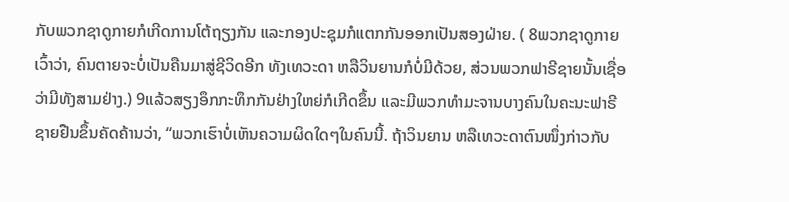ກັບພວກຊາດູກາຍກໍເກີດການໂຕ້ຖຽງກັນ ແລະກອງປະຊຸມກໍແຕກກັນອອກເປັນສອງຝ່າຍ. ( 8ພວກຊາດູກາຍເວົ້າວ່າ, ຄົນຕາຍຈະບໍ່ເປັນຄືນມາສູ່ຊີວິດອີກ ທັງເທວະດາ ຫລືວິນຍານກໍບໍ່ມີດ້ວຍ, ສ່ວນພວກຟາຣີຊາຍນັ້ນເຊື່ອວ່າມີທັງສາມຢ່າງ.) 9ແລ້ວສຽງອຶກກະທຶກກັນຢ່າງໃຫຍ່ກໍເກີດຂຶ້ນ ແລະມີພວກທຳມະຈານບາງຄົນໃນຄະນະຟາຣີຊາຍຢືນຂຶ້ນຄັດຄ້ານວ່າ, “ພວກເຮົາບໍ່ເຫັນຄວາມຜິດໃດໆໃນຄົນນີ້. ຖ້າວິນຍານ ຫລືເທວະດາຕົນໜຶ່ງກ່າວກັບ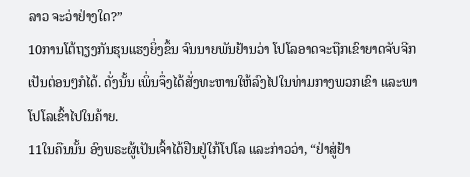ລາວ ຈະວ່າຢ່າງໃດ?”
10ການໂຕ້ຖຽງກັນຮຸນແຮງຍິ່ງຂຶ້ນ ຈົນນາຍພັນຢ້ານວ່າ ໂປໂລອາດຈະຖືກເຂົາຍາດຈັບຈີກເປັນຕ່ອນໆກໍໄດ້. ດັ່ງນັ້ນ ເພິ່ນຈຶ່ງໄດ້ສັ່ງທະຫານໃຫ້ລົງໄປໃນທ່າມກາງພວກເຂົາ ແລະພາໂປໂລເຂົ້າໄປໃນຄ້າຍ.
11ໃນຄືນນັ້ນ ອົງພຣະຜູ້ເປັນເຈົ້າໄດ້ຢືນຢູ່ໃກ້ໂປໂລ ແລະກ່າວວ່າ, “ຢ່າສູ່ຢ້າ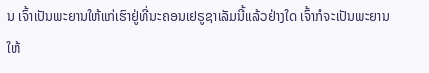ນ ເຈົ້າເປັນພະຍານໃຫ້ແກ່ເຮົາຢູ່ທີ່ນະຄອນເຢຣູຊາເລັມນີ້ແລ້ວຢ່າງໃດ ເຈົ້າກໍຈະເປັນພະຍານໃຫ້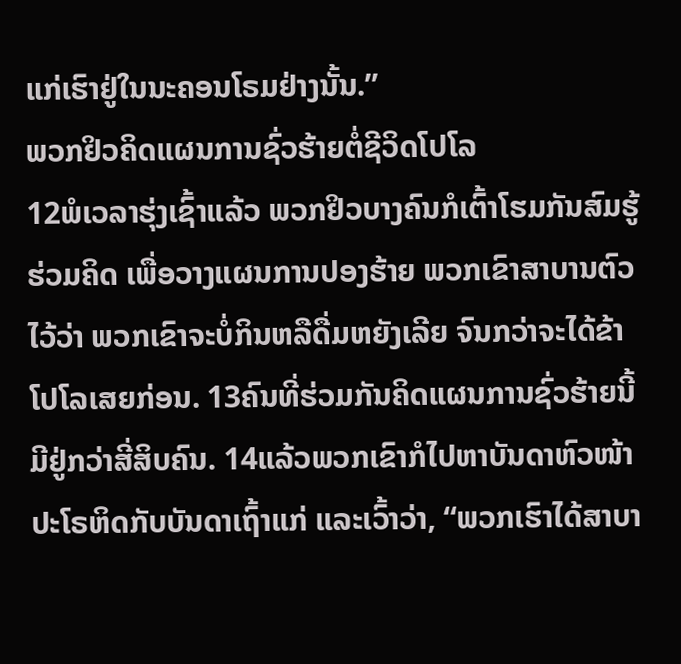ແກ່ເຮົາຢູ່ໃນນະຄອນໂຣມຢ່າງນັ້ນ.”
ພວກຢິວຄິດແຜນການຊົ່ວຮ້າຍຕໍ່ຊີວິດໂປໂລ
12ພໍເວລາຮຸ່ງເຊົ້າແລ້ວ ພວກຢິວບາງຄົນກໍເຕົ້າໂຮມກັນສົມຮູ້ຮ່ວມຄິດ ເພື່ອວາງແຜນການປອງຮ້າຍ ພວກເຂົາສາບານຕົວໄວ້ວ່າ ພວກເຂົາຈະບໍ່ກິນຫລືດື່ມຫຍັງເລີຍ ຈົນກວ່າຈະໄດ້ຂ້າໂປໂລເສຍກ່ອນ. 13ຄົນທີ່ຮ່ວມກັນຄິດແຜນການຊົ່ວຮ້າຍນີ້ມີຢູ່ກວ່າສີ່ສິບຄົນ. 14ແລ້ວພວກເຂົາກໍໄປຫາບັນດາຫົວໜ້າປະໂຣຫິດກັບບັນດາເຖົ້າແກ່ ແລະເວົ້າວ່າ, “ພວກເຮົາໄດ້ສາບາ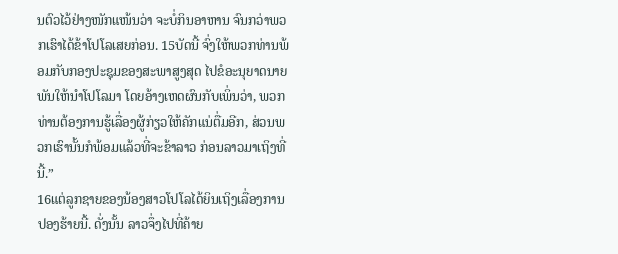ນຕົວໄວ້ຢ່າງໜັກແໜ້ນວ່າ ຈະບໍ່ກິນອາຫານ ຈົນກວ່າພວກເຮົາໄດ້ຂ້າໂປໂລເສຍກ່ອນ. 15ບັດນີ້ ຈົ່ງໃຫ້ພວກທ່ານພ້ອມກັບກອງປະຊຸມຂອງສະພາສູງສຸດ ໄປຂໍອະນຸຍາດນາຍພັນໃຫ້ນຳໂປໂລມາ ໂດຍອ້າງເຫດຜົນກັບເພິ່ນວ່າ, ພວກທ່ານຕ້ອງການຮູ້ເລື່ອງຜູ້ກ່ຽວໃຫ້ຄັກແນ່ຕື່ມອີກ, ສ່ວນພວກເຮົານັ້ນກໍພ້ອມແລ້ວທີ່ຈະຂ້າລາວ ກ່ອນລາວມາເຖິງທີ່ນີ້.”
16ແຕ່ລູກຊາຍຂອງນ້ອງສາວໂປໂລໄດ້ຍິນເຖິງເລື່ອງການປອງຮ້າຍນີ້. ດັ່ງນັ້ນ ລາວຈຶ່ງໄປທີ່ຄ້າຍ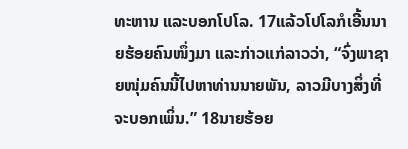ທະຫານ ແລະບອກໂປໂລ. 17ແລ້ວໂປໂລກໍເອີ້ນນາຍຮ້ອຍຄົນໜຶ່ງມາ ແລະກ່າວແກ່ລາວວ່າ, “ຈົ່ງພາຊາຍໜຸ່ມຄົນນີ້ໄປຫາທ່ານນາຍພັນ, ລາວມີບາງສິ່ງທີ່ຈະບອກເພິ່ນ.” 18ນາຍຮ້ອຍ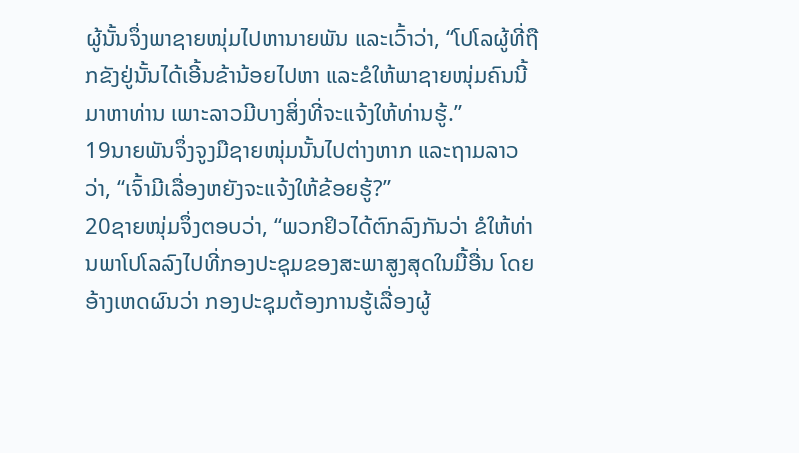ຜູ້ນັ້ນຈຶ່ງພາຊາຍໜຸ່ມໄປຫານາຍພັນ ແລະເວົ້າວ່າ, “ໂປໂລຜູ້ທີ່ຖືກຂັງຢູ່ນັ້ນໄດ້ເອີ້ນຂ້ານ້ອຍໄປຫາ ແລະຂໍໃຫ້ພາຊາຍໜຸ່ມຄົນນີ້ມາຫາທ່ານ ເພາະລາວມີບາງສິ່ງທີ່ຈະແຈ້ງໃຫ້ທ່ານຮູ້.”
19ນາຍພັນຈຶ່ງຈູງມືຊາຍໜຸ່ມນັ້ນໄປຕ່າງຫາກ ແລະຖາມລາວວ່າ, “ເຈົ້າມີເລື່ອງຫຍັງຈະແຈ້ງໃຫ້ຂ້ອຍຮູ້?”
20ຊາຍໜຸ່ມຈຶ່ງຕອບວ່າ, “ພວກຢິວໄດ້ຕົກລົງກັນວ່າ ຂໍໃຫ້ທ່ານພາໂປໂລລົງໄປທີ່ກອງປະຊຸມຂອງສະພາສູງສຸດໃນມື້ອື່ນ ໂດຍອ້າງເຫດຜົນວ່າ ກອງປະຊຸມຕ້ອງການຮູ້ເລື່ອງຜູ້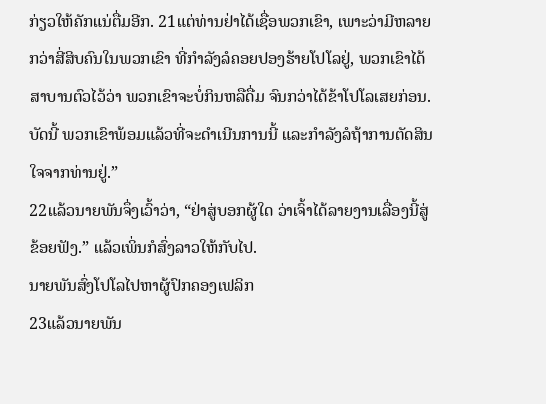ກ່ຽວໃຫ້ຄັກແນ່ຕື່ມອີກ. 21ແຕ່ທ່ານຢ່າໄດ້ເຊື່ອພວກເຂົາ, ເພາະວ່າມີຫລາຍກວ່າສີ່ສິບຄົນໃນພວກເຂົາ ທີ່ກຳລັງລໍຄອຍປອງຮ້າຍໂປໂລຢູ່, ພວກເຂົາໄດ້ສາບານຕົວໄວ້ວ່າ ພວກເຂົາຈະບໍ່ກິນຫລືດື່ມ ຈົນກວ່າໄດ້ຂ້າໂປໂລເສຍກ່ອນ. ບັດນີ້ ພວກເຂົາພ້ອມແລ້ວທີ່ຈະດຳເນີນການນີ້ ແລະກຳລັງລໍຖ້າການຕັດສິນໃຈຈາກທ່ານຢູ່.”
22ແລ້ວນາຍພັນຈຶ່ງເວົ້າວ່າ, “ຢ່າສູ່ບອກຜູ້ໃດ ວ່າເຈົ້າໄດ້ລາຍງານເລື່ອງນີ້ສູ່ຂ້ອຍຟັງ.” ແລ້ວເພິ່ນກໍສົ່ງລາວໃຫ້ກັບໄປ.
ນາຍພັນສົ່ງໂປໂລໄປຫາຜູ້ປົກຄອງເຟລິກ
23ແລ້ວນາຍພັນ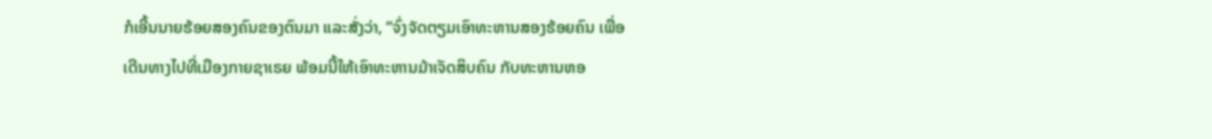ກໍເອີ້ນນາຍຮ້ອຍສອງຄົນຂອງຕົນມາ ແລະສັ່ງວ່າ, “ຈົ່ງຈັດຕຽມເອົາທະຫານສອງຮ້ອຍຄົນ ເພື່ອເດີນທາງໄປທີ່ເມືອງກາຍຊາເຣຍ ພ້ອມນີ້ໃຫ້ເອົາທະຫານມ້າເຈັດສິບຄົນ ກັບທະຫານຫອ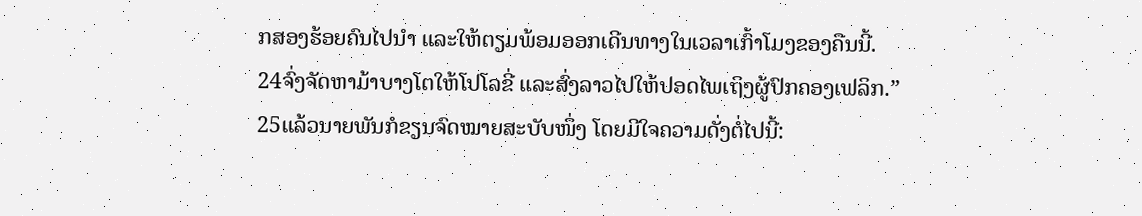ກສອງຮ້ອຍຄົນໄປນຳ ແລະໃຫ້ຕຽມພ້ອມອອກເດີນທາງໃນເວລາເກົ້າໂມງຂອງຄືນນີ້. 24ຈົ່ງຈັດຫາມ້າບາງໂຕໃຫ້ໂປໂລຂີ່ ແລະສົ່ງລາວໄປໃຫ້ປອດໄພເຖິງຜູ້ປົກຄອງເຟລິກ.” 25ແລ້ວນາຍພັນກໍຂຽນຈົດໝາຍສະບັບໜຶ່ງ ໂດຍມີໃຈຄວາມດັ່ງຕໍ່ໄປນີ້: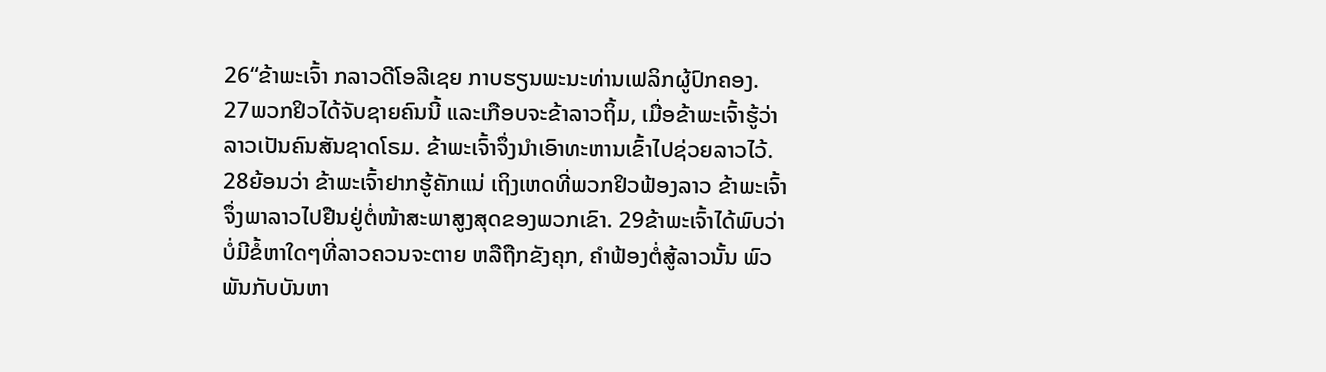26“ຂ້າພະເຈົ້າ ກລາວດີໂອລີເຊຍ ກາບຮຽນພະນະທ່ານເຟລິກຜູ້ປົກຄອງ.
27ພວກຢິວໄດ້ຈັບຊາຍຄົນນີ້ ແລະເກືອບຈະຂ້າລາວຖິ້ມ, ເມື່ອຂ້າພະເຈົ້າຮູ້ວ່າ ລາວເປັນຄົນສັນຊາດໂຣມ. ຂ້າພະເຈົ້າຈຶ່ງນຳເອົາທະຫານເຂົ້າໄປຊ່ວຍລາວໄວ້. 28ຍ້ອນວ່າ ຂ້າພະເຈົ້າຢາກຮູ້ຄັກແນ່ ເຖິງເຫດທີ່ພວກຢິວຟ້ອງລາວ ຂ້າພະເຈົ້າຈຶ່ງພາລາວໄປຢືນຢູ່ຕໍ່ໜ້າສະພາສູງສຸດຂອງພວກເຂົາ. 29ຂ້າພະເຈົ້າໄດ້ພົບວ່າ ບໍ່ມີຂໍ້ຫາໃດໆທີ່ລາວຄວນຈະຕາຍ ຫລືຖືກຂັງຄຸກ, ຄຳຟ້ອງຕໍ່ສູ້ລາວນັ້ນ ພົວພັນກັບບັນຫາ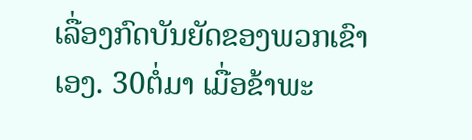ເລື່ອງກົດບັນຍັດຂອງພວກເຂົາເອງ. 30ຕໍ່ມາ ເມື່ອຂ້າພະ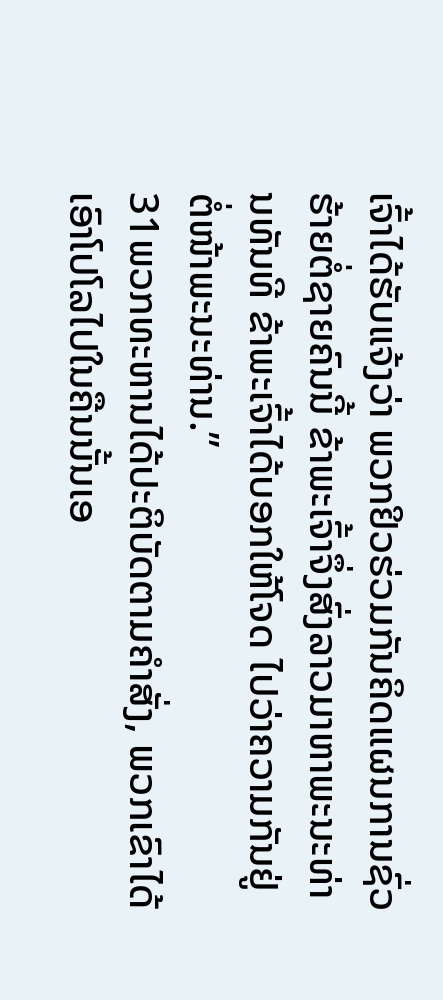ເຈົ້າໄດ້ຮັບແຈ້ງວ່າ ພວກຢິວຮ່ວມກັນຄິດແຜນການຊົ່ວຮ້າຍຕໍ່ຊາຍຄົນນີ້ ຂ້າພະເຈົ້າຈຶ່ງສົ່ງລາວມາຫາພະນະທ່ານທັນທີ ຂ້າພະເຈົ້າໄດ້ບອກໃຫ້ໂຈດ ໄປວ່າຄວາມກັນຢູ່ຕໍ່ໜ້າພະນະທ່ານ.”
31ພວກທະຫານໄດ້ປະຕິບັດຕາມຄຳສັ່ງ, ພວກເຂົາໄດ້ເອົາໂປໂລໄປໃນຄືນນັ້ນເອ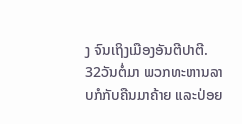ງ ຈົນເຖິງເມືອງອັນຕີປາຕີ. 32ວັນຕໍ່ມາ ພວກທະຫານລາບກໍກັບຄືນມາຄ້າຍ ແລະປ່ອຍ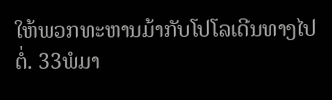ໃຫ້ພວກທະຫານມ້າກັບໂປໂລເດີນທາງໄປຕໍ່. 33ພໍມາ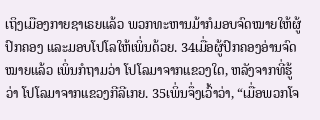ເຖິງເມືອງກາຍຊາເຣຍແລ້ວ ພວກທະຫານມ້າກໍມອບຈົດໝາຍໃຫ້ຜູ້ປົກຄອງ ແລະມອບໂປໂລໃຫ້ເພິ່ນດ້ວຍ. 34ເມື່ອຜູ້ປົກຄອງອ່ານຈົດໝາຍແລ້ວ ເພິ່ນກໍຖາມວ່າ ໂປໂລມາຈາກແຂວງໃດ, ຫລັງຈາກທີ່ຮູ້ວ່າ ໂປໂລມາຈາກແຂວງກີລີເກຍ. 35ເພິ່ນຈຶ່ງເວົ້າວ່າ, “ເມື່ອພວກໂຈ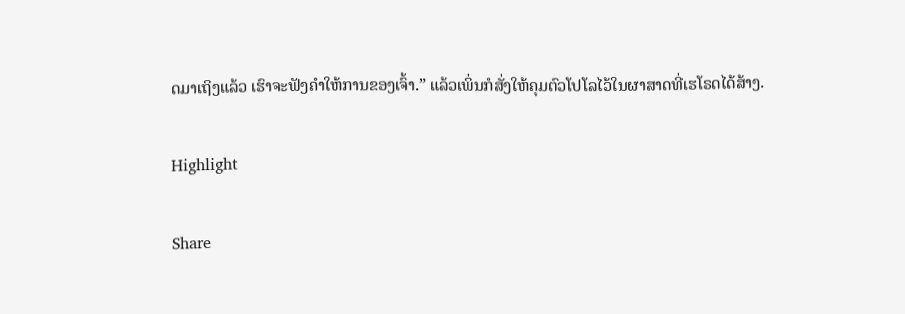ດມາເຖິງແລ້ວ ເຮົາຈະຟັງຄຳໃຫ້ການຂອງເຈົ້າ.” ແລ້ວເພິ່ນກໍສັ່ງໃຫ້ຄຸມຕົວໂປໂລໄວ້ໃນຜາສາດທີ່ເຮໂຣດໄດ້ສ້າງ.

Highlight

Share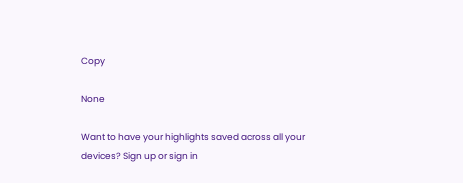Copy

None

Want to have your highlights saved across all your devices? Sign up or sign in